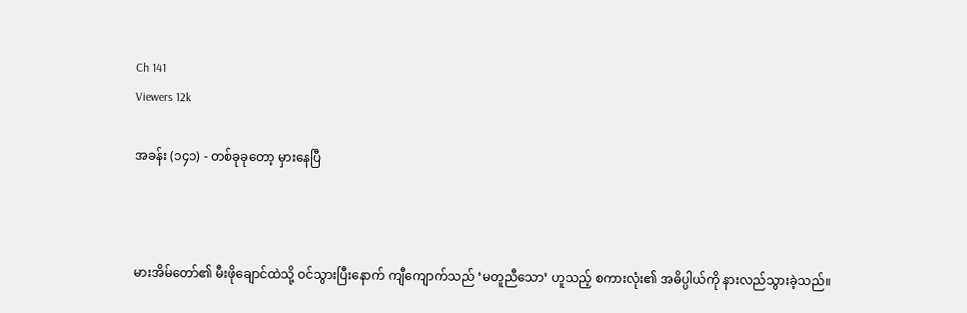Ch 141
Viewers 12k

အခန်း (၁၄၁) - တစ်ခုခုတော့ မှားနေပြီ



မားအိမ်တော်၏ မီးဖိုချောင်ထဲသို့ ဝင်သွားပြီးနောက် ကျီကျောက်သည် ‘မတူညီသော’ ဟူသည့် စကားလုံး၏ အဓိပ္ပါယ်ကို နားလည်သွားခဲ့သည်။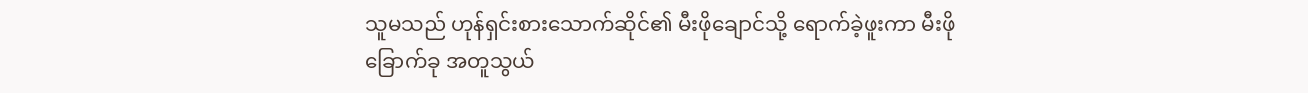သူမသည် ဟုန်ရှင်းစားသောက်ဆိုင်၏ မီးဖိုချောင်သို့ ရောက်ခဲ့ဖူးကာ မီးဖို ခြောက်ခု အတူသွယ်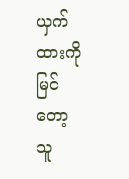ယှက်ထားကိုမြင်တော့ သူ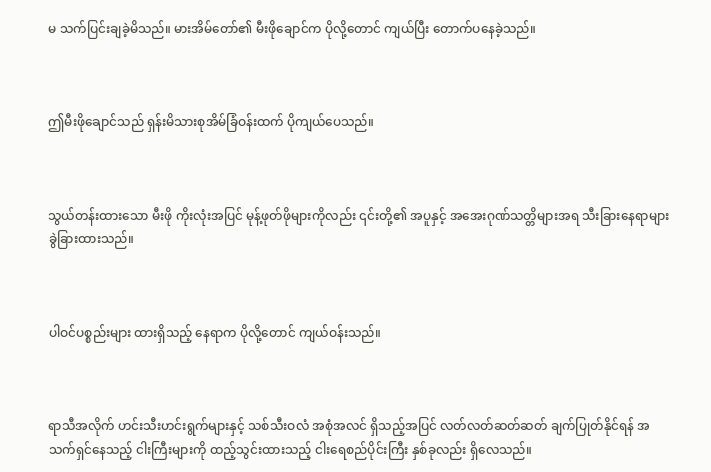မ သက်ပြင်းချခဲ့မိသည်။ မားအိမ်တော်၏ မီးဖိုချောင်က ပိုလို့တောင် ကျယ်ပြီး တောက်ပနေခဲ့သည်။



ဤမီးဖိုချောင်သည် ရှန်းမိသားစုအိမ်ခြံဝန်းထက် ပိုကျယ်ပေသည်။



သွယ်တန်းထားသော မီးဖို ကိုးလုံးအပြင် မုန့်ဖုတ်ဖိုများကိုလည်း ၎င်းတို့၏ အပူနှင့် အအေးဂုဏ်သတ္တိများအရ သီးခြားနေရာများ ခွဲခြားထားသည်။



ပါဝင်ပစ္စည်းများ ထားရှိသည့် နေရာက ပိုလို့တောင် ကျယ်ဝန်းသည်။



ရာသီအလိုက် ဟင်းသီးဟင်းရွက်များနှင့် သစ်သီးဝလံ အစုံအလင် ရှိသည့်အပြင် လတ်လတ်ဆတ်ဆတ် ချက်ပြုတ်နိုင်ရန် အသက်ရှင်နေသည့် ငါးကြီးများကို ထည့်သွင်းထားသည့် ငါးရေစည်ပိုင်းကြီး နှစ်ခုလည်း ရှိလေသည်။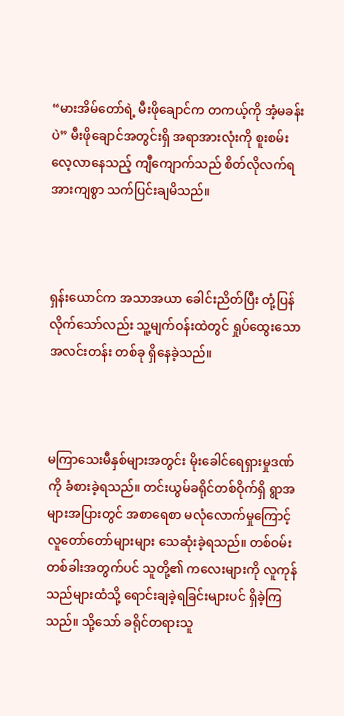“မားအိမ်တော်ရဲ့ မီးဖိုချောင်က တကယ့်ကို အံ့မခန်းပဲ” မီးဖိုချောင်အတွင်းရှိ အရာအားလုံးကို စူးစမ်းလေ့လာနေသည့် ကျီကျောက်သည် စိတ်လိုလက်ရ အားကျစွာ သက်ပြင်းချမိသည်။



ရှန်းယောင်က အသာအယာ ခေါင်းညိတ်ပြီး တုံ့ပြန်လိုက်သော်လည်း သူ့မျက်ဝန်းထဲတွင် ရှုပ်ထွေးသော အလင်းတန်း တစ်ခု ရှိနေခဲ့သည်။



မကြာသေးမီနှစ်များအတွင်း မိုးခေါင်ရေရှားမှုဒဏ်ကို ခံစားခဲ့ရသည်။ တင်းယွမ်ခရိုင်တစ်ဝိုက်ရှိ ရွာအများအပြားတွင် အစာရေစာ မလုံလောက်မှုကြောင့် လူတော်တော်များများ သေဆုံးခဲ့ရသည်။ တစ်ဝမ်းတစ်ခါးအတွက်ပင် သူတို့၏ ကလေးများကို လူကုန်သည်များထံသို့ ရောင်းချခဲ့ရခြင်းများပင် ရှိခဲ့ကြသည်။ သို့သော် ခရိုင်တရားသူ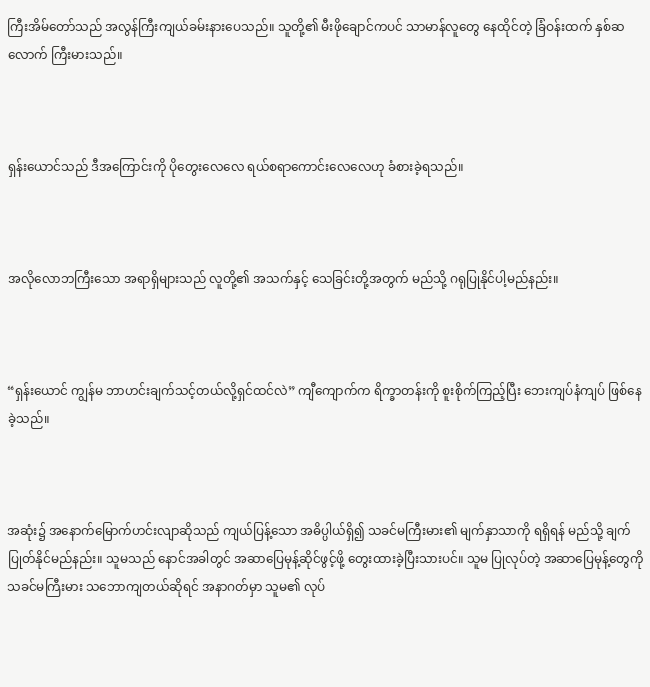ကြီးအိမ်တော်သည် အလွန်ကြီးကျယ်ခမ်းနားပေသည်။ သူတို့၏ မီးဖိုချောင်ကပင် သာမာန်လူတွေ နေထိုင်တဲ့ ခြံဝန်းထက် နှစ်ဆလောက် ကြီးမားသည်။



ရှန်းယောင်သည် ဒီအကြောင်းကို ပိုတွေးလေလေ ရယ်စရာကောင်းလေလေဟု ခံစားခဲ့ရသည်။



အလိုလောဘကြီးသော အရာရှိများသည် လူတို့၏ အသက်နှင့် သေခြင်းတို့အတွက် မည်သို့ ဂရုပြုနိုင်ပါ့မည်နည်း။



“ရှန်းယောင် ကျွန်မ ဘာဟင်းချက်သင့်တယ်လို့ရှင်ထင်လဲ” ကျီကျောက်က ရိက္ခာတန်းကို စူးစိုက်ကြည့်ပြီး ဘေးကျပ်နံကျပ် ဖြစ်နေခဲ့သည်။



အဆုံး၌ အနောက်မြောက်ဟင်းလျာဆိုသည် ကျယ်ပြန့်သော အဓိပ္ပါယ်ရှိ၍ သခင်မကြီးမား၏ မျက်နှာသာကို ရရှိရန် မည်သို့ ချက်ပြုတ်နိုင်မည်နည်း။ သူမသည် နောင်အခါတွင် အဆာပြေမုန့်ဆိုင်ဖွင့်ဖို့ တွေးထားခဲ့ပြီးသားပင်။ သူမ ပြုလုပ်တဲ့ အဆာပြေမုန့်တွေကို သခင်မကြီးမား သဘောကျတယ်ဆိုရင် အနာဂတ်မှာ သူမ၏ လုပ်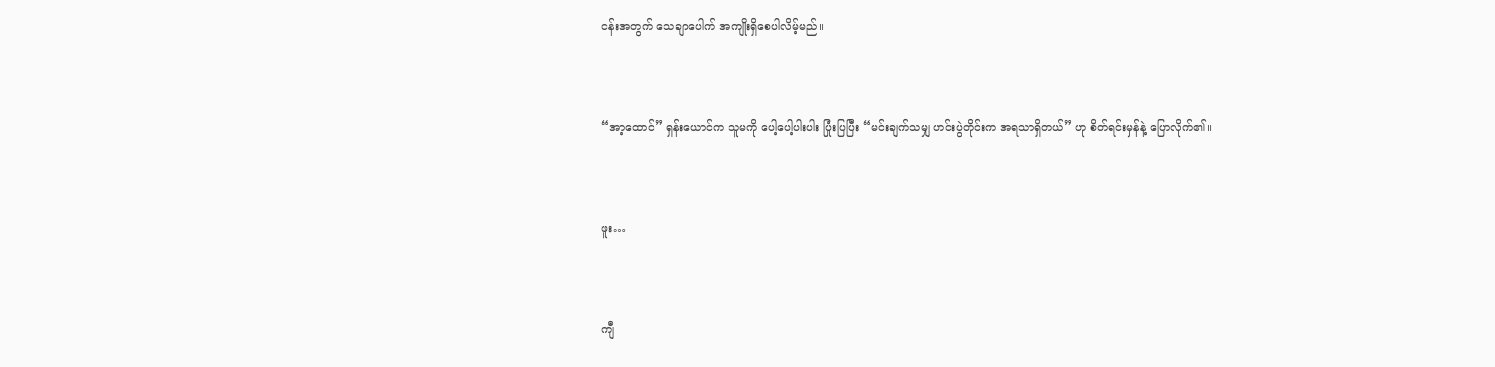ငန်းအတွက် သေချာပေါက် အကျိုးရှိစေပါလိမ့်မည်။



“အာ့ထောင်” ရှန်းယောင်က သူမကို ပေါ့ပေါ့ပါးပါး ပြုံးပြပြီး “မင်းချက်သမျှ ဟင်းပွဲတိုင်းက အရသာရှိတယ်” ဟု စိတ်ရင်းမှန်နဲ့ ပြောလိုက်၏။



ဖူး…



ကျီ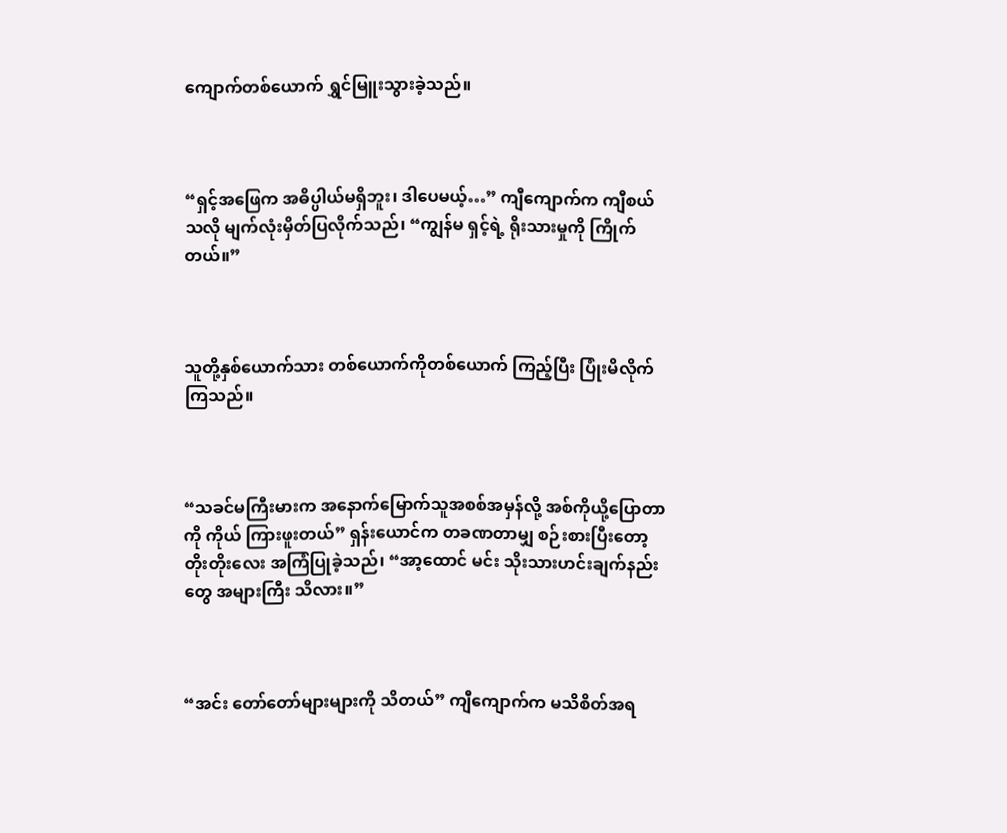ကျောက်တစ်ယောက် ရွှင်မြူးသွားခဲ့သည်။



“ရှင့်အဖြေက အဓိပ္ပါယ်မရှိဘူး၊ ဒါပေမယ့်…” ကျီကျောက်က ကျီစယ်သလို မျက်လုံးမှိတ်ပြလိုက်သည်၊ “ကျွန်မ ရှင့်ရဲ့ ရိုးသားမှုကို ကြိုက်တယ်။”



သူတို့နှစ်ယောက်သား တစ်ယောက်ကိုတစ်ယောက် ကြည့်ပြီး ပြုံးမိလိုက်ကြသည်။



“သခင်မကြီးမားက အနောက်မြောက်သူအစစ်အမှန်လို့ အစ်ကိုယို့ပြောတာကို ကိုယ် ကြားဖူးတယ်” ရှန်းယောင်က တခဏတာမျှ စဉ်းစားပြီးတော့ တိုးတိုးလေး အကြံပြုခဲ့သည်၊ “အာ့ထောင် မင်း သိုးသားဟင်းချက်နည်းတွေ အများကြီး သိလား။”



“အင်း တော်တော်များများကို သိတယ်” ကျီကျောက်က မသိစိတ်အရ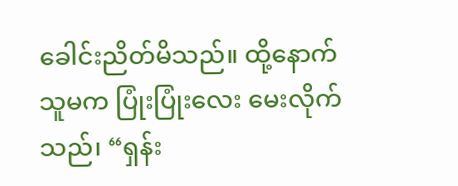ခေါင်းညိတ်မိသည်။ ထို့နောက် သူမက ပြုံးပြုံးလေး မေးလိုက်သည်၊ “ရှန်း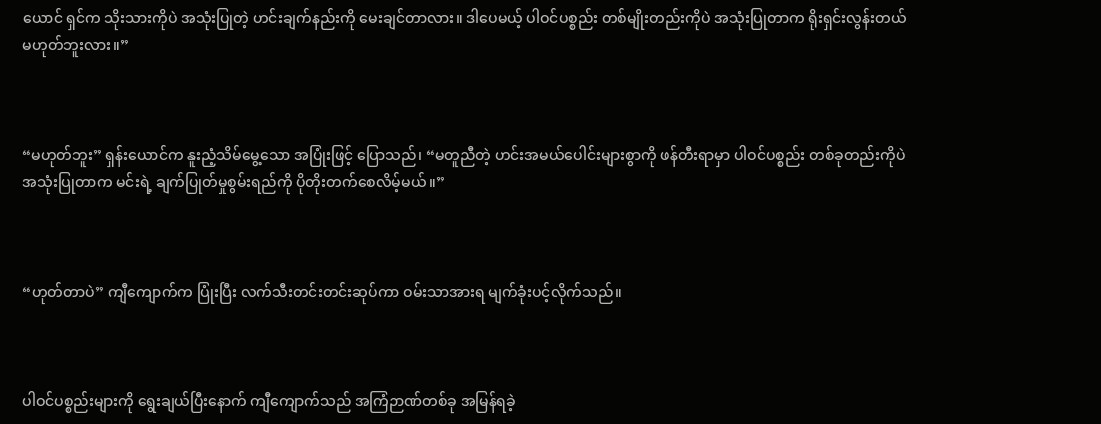ယောင် ရှင်က သိုးသားကိုပဲ အသုံးပြုတဲ့ ဟင်းချက်နည်းကို မေးချင်တာလား။ ဒါပေမယ့် ပါဝင်ပစ္စည်း တစ်မျိုးတည်းကိုပဲ အသုံးပြုတာက ရိုးရှင်းလွန်းတယ် မဟုတ်ဘူးလား။”



“မဟုတ်ဘူး” ရှန်းယောင်က နူးညံ့သိမ်မွေ့သော အပြုံးဖြင့် ပြောသည်၊ “မတူညီတဲ့ ဟင်းအမယ်ပေါင်းများစွာကို ဖန်တီးရာမှာ ပါဝင်ပစ္စည်း တစ်ခုတည်းကိုပဲ အသုံးပြုတာက မင်းရဲ့ ချက်ပြုတ်မှုစွမ်းရည်ကို ပိုတိုးတက်စေလိမ့်မယ်။”



“ဟုတ်တာပဲ” ကျီကျောက်က ပြုံးပြီး လက်သီးတင်းတင်းဆုပ်ကာ ဝမ်းသာအားရ မျက်ခုံးပင့်လိုက်သည်။



ပါဝင်ပစ္စည်းများကို ရွေးချယ်ပြီးနောက် ကျီကျောက်သည် အကြံဉာဏ်တစ်ခု အမြန်ရခဲ့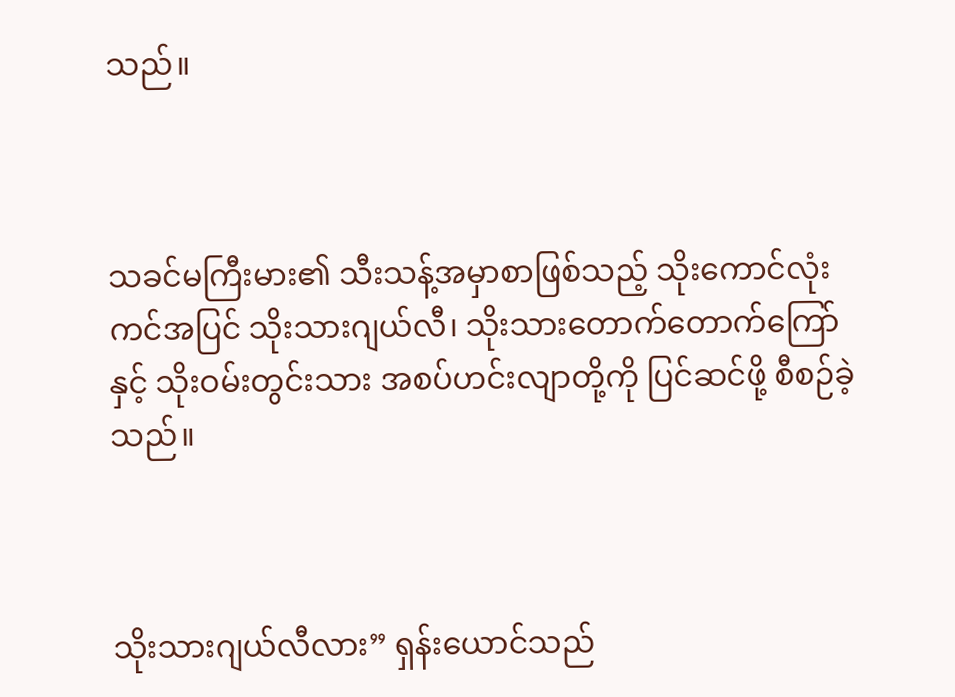သည်။



သခင်မကြီးမား၏ သီးသန့်အမှာစာဖြစ်သည့် သိုးကောင်လုံးကင်အပြင် သိုးသားဂျယ်လီ၊ သိုးသားတောက်တောက်ကြော်နှင့် သိုးဝမ်းတွင်းသား အစပ်ဟင်းလျာတို့ကို ပြင်ဆင်ဖို့ စီစဉ်ခဲ့သည်။



သိုးသားဂျယ်လီလား” ရှန်းယောင်သည်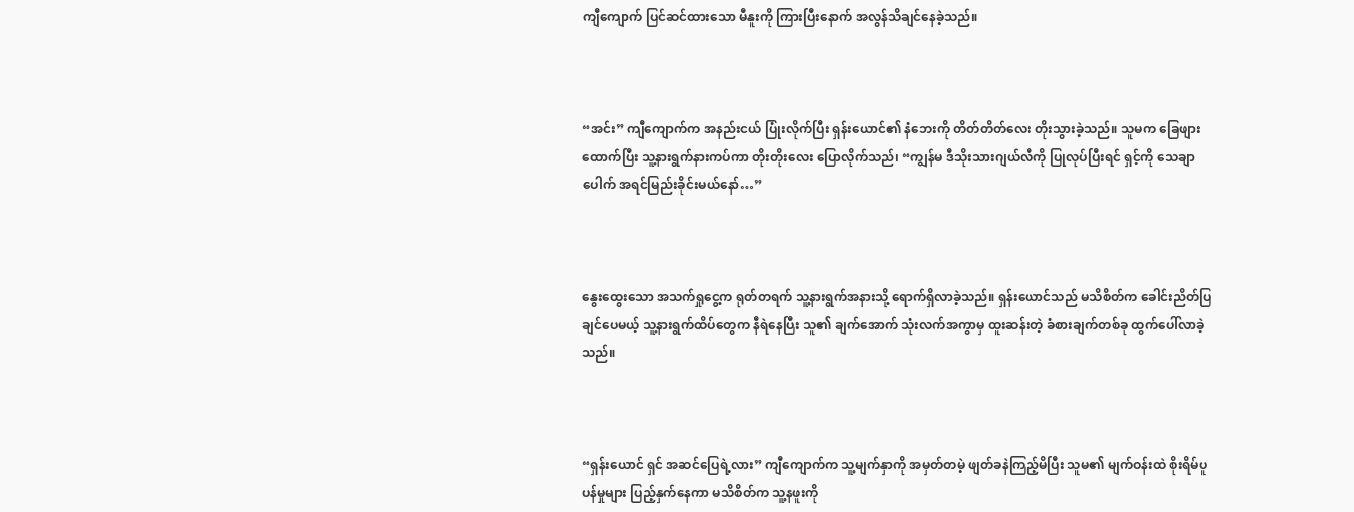ကျီကျောက် ပြင်ဆင်ထားသော မီနူးကို ကြားပြီးနောက် အလွန်သိချင်နေခဲ့သည်။



“အင်း” ကျီကျောက်က အနည်းငယ် ပြုံးလိုက်ပြီး ရှန်းယောင်၏ နံဘေးကို တိတ်တိတ်လေး တိုးသွားခဲ့သည်။ သူမက ခြေဖျားထောက်ပြီး သူ့နားရွက်နားကပ်ကာ တိုးတိုးလေး ပြောလိုက်သည်၊ “ကျွန်မ ဒီသိုးသားဂျယ်လီကို ပြုလုပ်ပြီးရင် ရှင့်ကို သေချာပေါက် အရင်မြည်းခိုင်းမယ်နော်…”



နွေးထွေးသော အသက်ရှုငွေ့က ရုတ်တရက် သူ့နားရွက်အနားသို့ ရောက်ရှိလာခဲ့သည်။ ရှန်းယောင်သည် မသိစိတ်က ခေါင်းညိတ်ပြချင်ပေမယ့် သူ့နားရွက်ထိပ်တွေက နီရဲနေပြီး သူ၏ ချက်အောက် သုံးလက်အကွာမှ ထူးဆန်းတဲ့ ခံစားချက်တစ်ခု ထွက်ပေါ်လာခဲ့သည်။



“ရှန်းယောင် ရှင် အဆင်ပြေရဲ့လား” ကျီကျောက်က သူ့မျက်နှာကို အမှတ်တမဲ့ ဖျတ်ခနဲကြည့်မိပြီး သူမ၏ မျက်ဝန်းထဲ စိုးရိမ်ပူပန်မှုများ ပြည့်နှက်နေကာ မသိစိတ်က သူ့နဖူးကို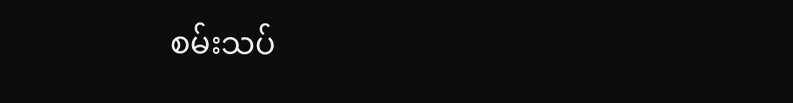စမ်းသပ်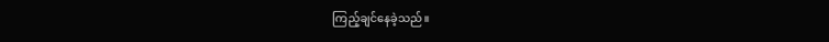ကြည့်ချင်နေခဲ့သည်။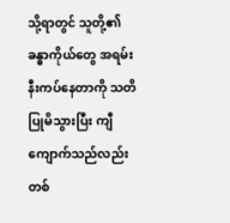သို့ရာတွင် သူတို့၏ ခန္ဓာကိုယ်တွေ အရမ်းနီးကပ်နေတာကို သတိပြုမိသွားပြီး ကျီကျောက်သည်လည်း တစ်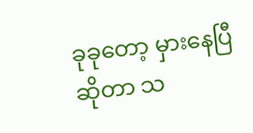ခုခုတော့ မှားနေပြီဆိုတာ သ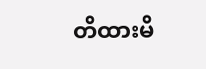တိထားမိ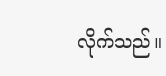လိုက်သည်။